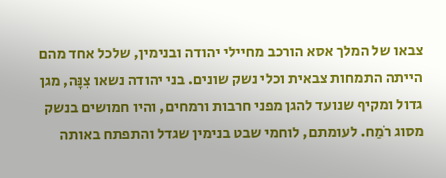צבאו של המלך אסא הורכב מחיילי יהודה ובנימין, שלכל אחד מהם הייתה התמחות צבאית וכלי נשק שונים. בני יהודה נשאו צִנָּה, מגן גדול ומקיף שנועד להגן מפני חרבות ורמחים, והיו חמושים בנשק מסוג רֹמַח. לעומתם, לוחמי שבט בנימין שגדל והתפתח באותה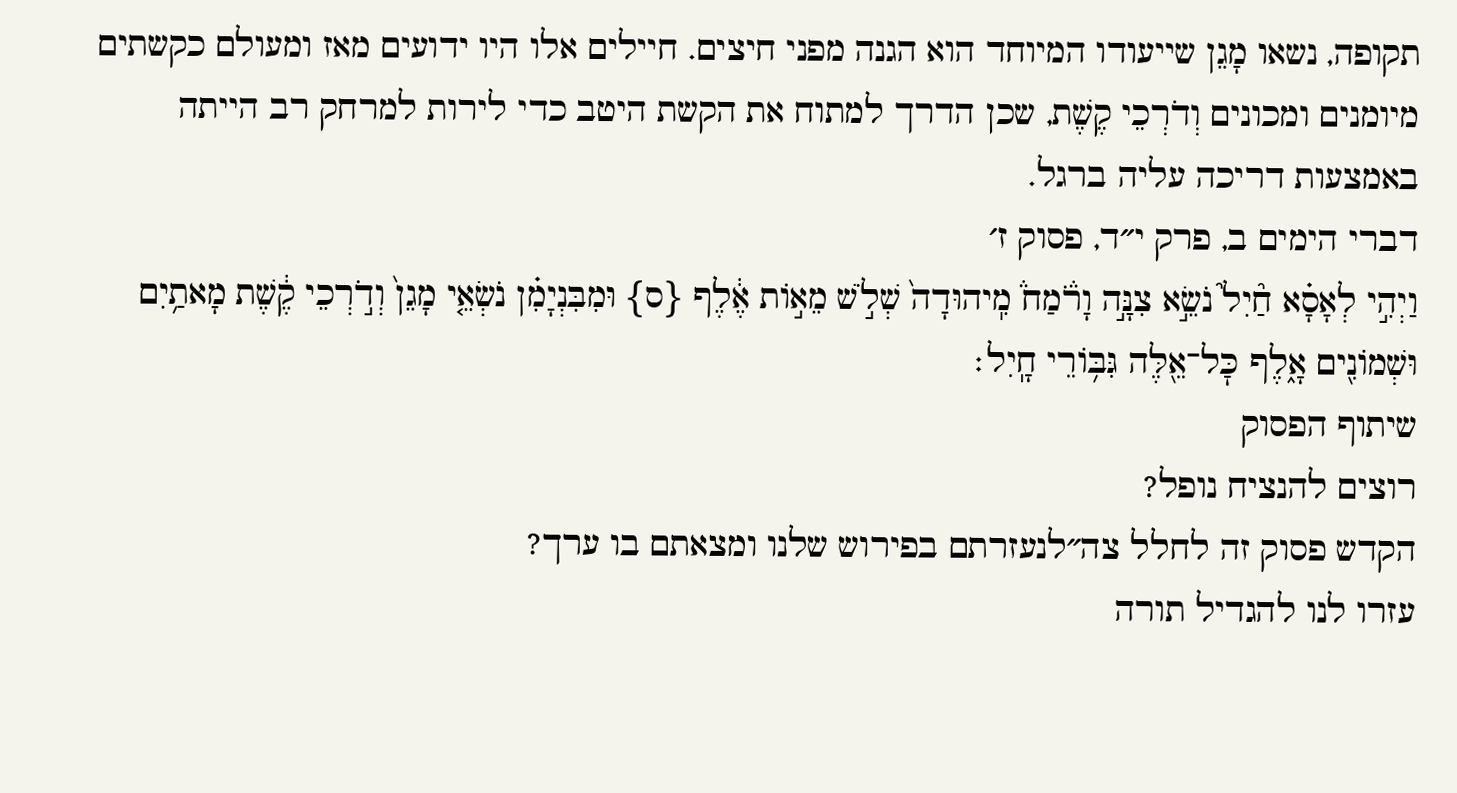תקופה, נשאו מָגֵן שייעודו המיוחד הוא הגנה מפני חיצים. חיילים אלו היו ידועים מאז ומעולם כקשתים מיומנים ומכונים וְדֹרְכֵי קֶשֶׁת, שכן הדרך למתוח את הקשת היטב כדי לירות למרחק רב הייתה באמצעות דריכה עליה ברגל.
דברי הימים ב, פרק י״ד, פסוק ז׳
וַיְהִ֣י לְאָסָ֗א חַ֘יִל֮ נֹשֵׂ֣א צִנָּ֣ה וָרֹ֒מַח֒ מִֽיהוּדָה֙ שְׁלֹ֣שׁ מֵא֣וֹת אֶ֔לֶף {ס} וּמִבִּנְיָמִ֗ן נֹשְׂאֵ֤י מָגֵן֙ וְדֹ֣רְכֵי קֶ֔שֶׁת מָאתַ֥יִם וּשְׁמוֹנִ֖ים אָ֑לֶף כׇּל־אֵ֖לֶּה גִּבּ֥וֹרֵי חָֽיִל׃
שיתוף הפסוק
רוצים להנציח נופל?
הקדש פסוק זה לחלל צה״לנעזרתם בפירוש שלנו ומצאתם בו ערך?
עזרו לנו להגדיל תורה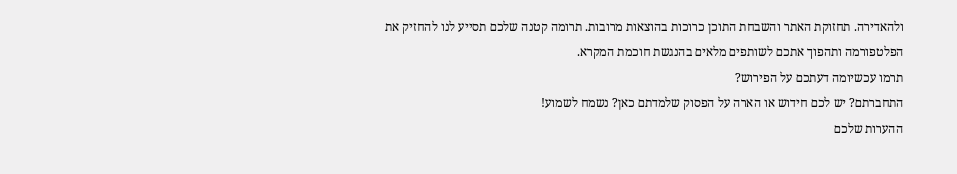ולהאדירה. תחזוקת האתר והשבחת התוכן כרוכות בהוצאות מרובות. תרומה קטנה שלכם תסייע לנו להחזיק את הפלטפורמה ותהפוך אתכם לשותפים מלאים בהנגשת חוכמת המקרא.
תרמו עכשיומה דעתכם על הפירוש?
התחברתם? יש לכם חידוש או הארה על הפסוק שלמדתם כאן? נשמח לשמוע!
ההערות שלכם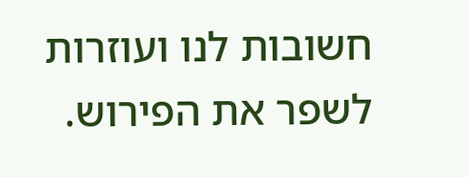חשובות לנו ועוזרות לשפר את הפירוש.